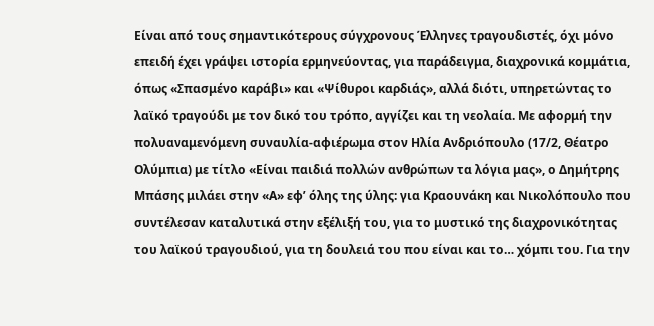Είναι από τους σημαντικότερους σύγχρονους Έλληνες τραγουδιστές, όχι μόνο επειδή έχει γράψει ιστορία ερμηνεύοντας, για παράδειγμα, διαχρονικά κομμάτια, όπως «Σπασμένο καράβι» και «Ψίθυροι καρδιάς», αλλά διότι, υπηρετώντας το λαϊκό τραγούδι με τον δικό του τρόπο, αγγίζει και τη νεολαία. Με αφορμή την πολυαναμενόμενη συναυλία-αφιέρωμα στον Ηλία Ανδριόπουλο (17/2, Θέατρο Ολύμπια) με τίτλο «Είναι παιδιά πολλών ανθρώπων τα λόγια μας», ο Δημήτρης Μπάσης μιλάει στην «Α» εφ’ όλης της ύλης: για Κραουνάκη και Νικολόπουλο που συντέλεσαν καταλυτικά στην εξέλιξή του, για το μυστικό της διαχρονικότητας του λαϊκού τραγουδιού, για τη δουλειά του που είναι και το… χόμπι του. Για την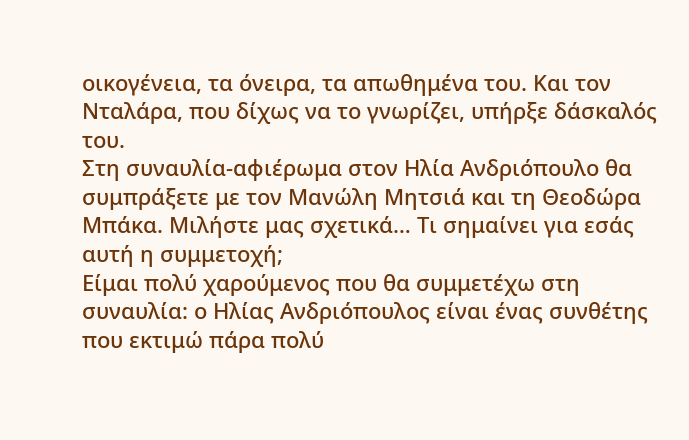οικογένεια, τα όνειρα, τα απωθημένα του. Και τον Νταλάρα, που δίχως να το γνωρίζει, υπήρξε δάσκαλός του.
Στη συναυλία-αφιέρωμα στον Ηλία Ανδριόπουλο θα συμπράξετε με τον Μανώλη Μητσιά και τη Θεοδώρα Μπάκα. Μιλήστε μας σχετικά… Τι σημαίνει για εσάς αυτή η συμμετοχή;
Eίμαι πολύ χαρούμενος που θα συμμετέχω στη συναυλία: ο Ηλίας Ανδριόπουλος είναι ένας συνθέτης που εκτιμώ πάρα πολύ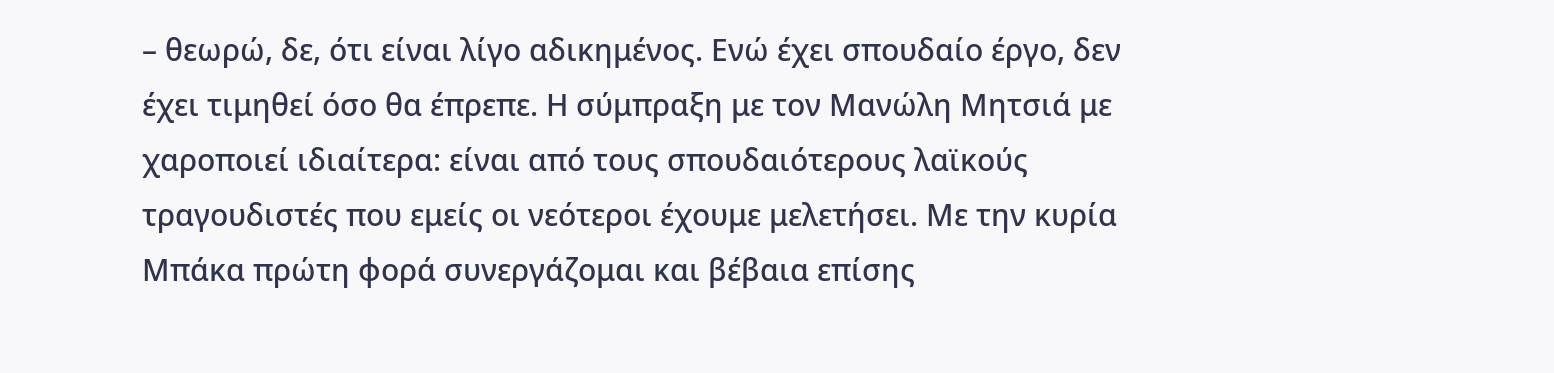– θεωρώ, δε, ότι είναι λίγο αδικημένος. Ενώ έχει σπουδαίο έργο, δεν έχει τιμηθεί όσο θα έπρεπε. Η σύμπραξη με τον Μανώλη Μητσιά με χαροποιεί ιδιαίτερα: είναι από τους σπουδαιότερους λαϊκούς τραγουδιστές που εμείς οι νεότεροι έχουμε μελετήσει. Με την κυρία Μπάκα πρώτη φορά συνεργάζομαι και βέβαια επίσης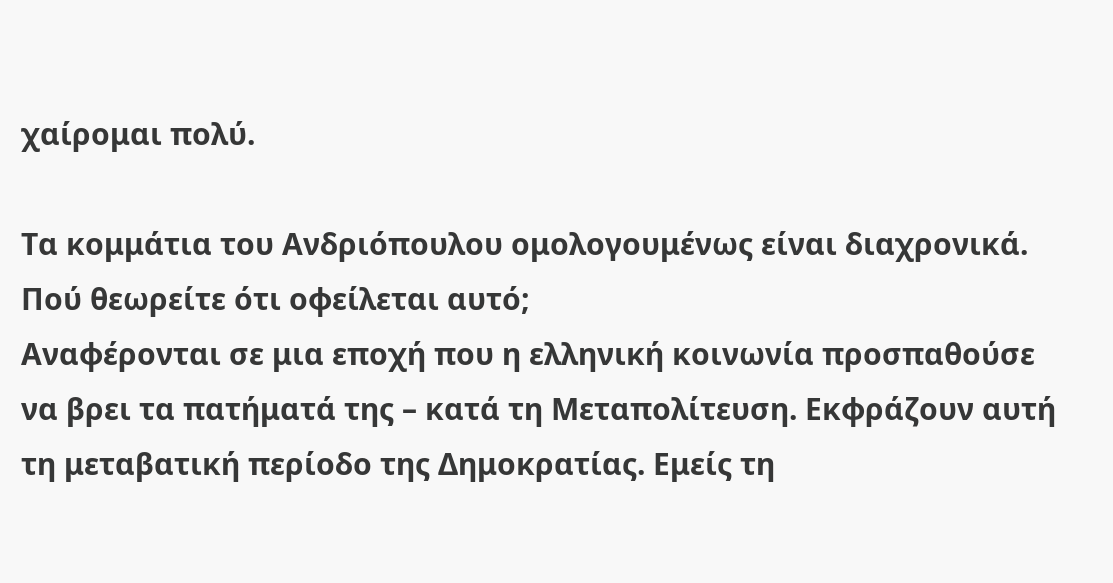χαίρομαι πολύ.

Τα κομμάτια του Ανδριόπουλου ομολογουμένως είναι διαχρονικά. Πού θεωρείτε ότι οφείλεται αυτό;
Αναφέρονται σε μια εποχή που η ελληνική κοινωνία προσπαθούσε να βρει τα πατήματά της – κατά τη Μεταπολίτευση. Εκφράζουν αυτή τη μεταβατική περίοδο της Δημοκρατίας. Εμείς τη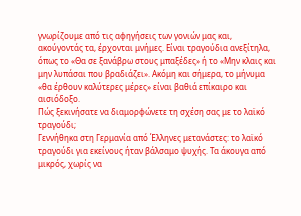γνωρίζουμε από τις αφηγήσεις των γονιών μας και, ακούγοντάς τα, έρχονται μνήμες. Είναι τραγούδια ανεξίτηλα, όπως το «Θα σε ξανάβρω στους μπαξέδες» ή το «Μην κλαις και μην λυπάσαι που βραδιάζει». Ακόμη και σήμερα, το μήνυμα «θα έρθουν καλύτερες μέρες» είναι βαθιά επίκαιρο και αισιόδοξο.
Πώς ξεκινήσατε να διαμορφώνετε τη σχέση σας με το λαϊκό τραγούδι;
Γεννήθηκα στη Γερμανία από Έλληνες μετανάστες: το λαϊκό τραγούδι για εκείνους ήταν βάλσαμο ψυχής. Τα άκουγα από μικρός, χωρίς να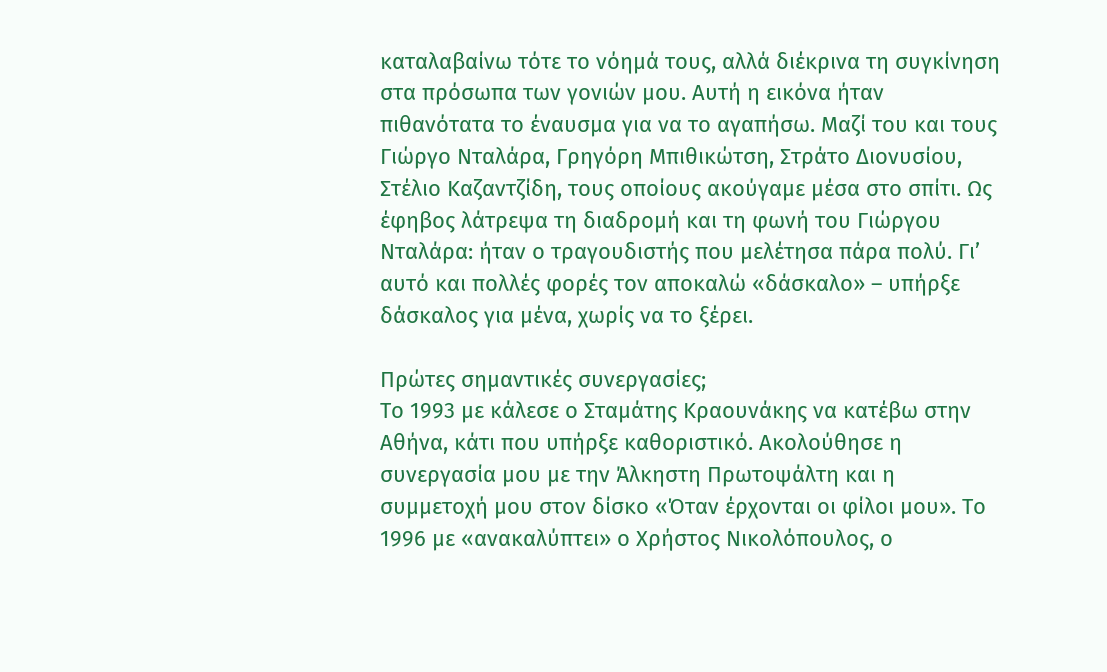καταλαβαίνω τότε το νόημά τους, αλλά διέκρινα τη συγκίνηση στα πρόσωπα των γονιών μου. Αυτή η εικόνα ήταν πιθανότατα το έναυσμα για να το αγαπήσω. Μαζί του και τους Γιώργο Νταλάρα, Γρηγόρη Μπιθικώτση, Στράτο Διονυσίου, Στέλιο Καζαντζίδη, τους οποίους ακούγαμε μέσα στο σπίτι. Ως έφηβος λάτρεψα τη διαδρομή και τη φωνή του Γιώργου Νταλάρα: ήταν ο τραγουδιστής που μελέτησα πάρα πολύ. Γι’ αυτό και πολλές φορές τον αποκαλώ «δάσκαλο» – υπήρξε δάσκαλος για μένα, χωρίς να το ξέρει.

Πρώτες σημαντικές συνεργασίες;
Το 1993 με κάλεσε ο Σταμάτης Κραουνάκης να κατέβω στην Αθήνα, κάτι που υπήρξε καθοριστικό. Ακολούθησε η συνεργασία μου με την Άλκηστη Πρωτοψάλτη και η συμμετοχή μου στον δίσκο «Όταν έρχονται οι φίλοι μου». Το 1996 με «ανακαλύπτει» ο Χρήστος Νικολόπουλος, ο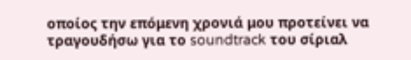οποίος την επόμενη χρονιά μου προτείνει να τραγουδήσω για το soundtrack του σίριαλ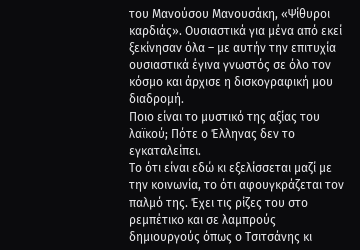του Μανούσου Μανουσάκη, «Ψίθυροι καρδιάς». Ουσιαστικά για μένα από εκεί ξεκίνησαν όλα – με αυτήν την επιτυχία ουσιαστικά έγινα γνωστός σε όλο τον κόσμο και άρχισε η δισκογραφική μου διαδρομή.
Ποιο είναι το μυστικό της αξίας του λαϊκού; Πότε ο Έλληνας δεν το εγκαταλείπει.
Το ότι είναι εδώ κι εξελίσσεται μαζί με την κοινωνία, το ότι αφουγκράζεται τον παλμό της. Έχει τις ρίζες του στο ρεμπέτικο και σε λαμπρούς δημιουργούς όπως ο Τσιτσάνης κι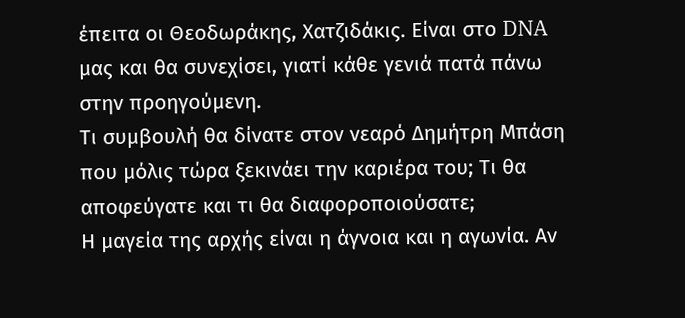έπειτα οι Θεοδωράκης, Χατζιδάκις. Είναι στο DNA μας και θα συνεχίσει, γιατί κάθε γενιά πατά πάνω στην προηγούμενη.
Τι συμβουλή θα δίνατε στον νεαρό Δημήτρη Μπάση που μόλις τώρα ξεκινάει την καριέρα του; Τι θα αποφεύγατε και τι θα διαφοροποιούσατε;
Η μαγεία της αρχής είναι η άγνοια και η αγωνία. Αν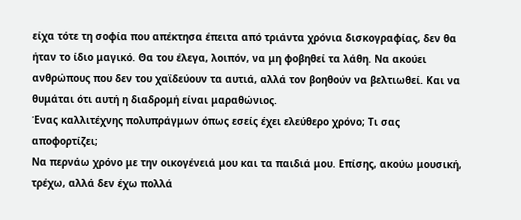είχα τότε τη σοφία που απέκτησα έπειτα από τριάντα χρόνια δισκογραφίας, δεν θα ήταν το ίδιο μαγικό. Θα του έλεγα, λοιπόν, να μη φοβηθεί τα λάθη. Να ακούει ανθρώπους που δεν του χαϊδεύουν τα αυτιά, αλλά τον βοηθούν να βελτιωθεί. Και να θυμάται ότι αυτή η διαδρομή είναι μαραθώνιος.
Ένας καλλιτέχνης πολυπράγμων όπως εσείς έχει ελεύθερο χρόνο; Τι σας αποφορτίζει;
Να περνάω χρόνο με την οικογένειά μου και τα παιδιά μου. Επίσης, ακούω μουσική, τρέχω, αλλά δεν έχω πολλά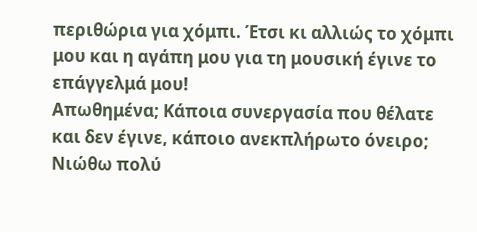περιθώρια για χόμπι. Έτσι κι αλλιώς το χόμπι μου και η αγάπη μου για τη μουσική έγινε το επάγγελμά μου!
Απωθημένα; Κάποια συνεργασία που θέλατε και δεν έγινε, κάποιο ανεκπλήρωτο όνειρο;
Νιώθω πολύ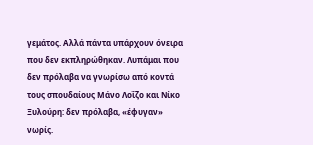γεμάτος. Αλλά πάντα υπάρχουν όνειρα που δεν εκπληρώθηκαν. Λυπάμαι που δεν πρόλαβα να γνωρίσω από κοντά τους σπουδαίους Μάνο Λοΐζο και Νίκο Ξυλούρη: δεν πρόλαβα, «έφυγαν» νωρίς.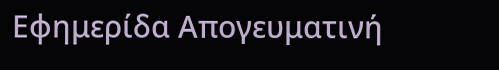Εφημερίδα Απογευματινή